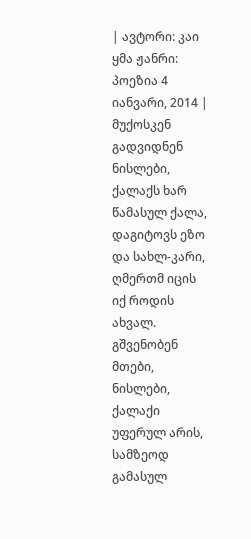| ავტორი: კაი ყმა ჟანრი: პოეზია 4 იანვარი, 2014 |
მუქოსკენ გადვიდნენ ნისლები, ქალაქს ხარ წამასულ ქალა, დაგიტოვს ეზო და სახლ-კარი, ღმერთმ იცის იქ როდის ახვალ.
გშვენობენ მთები, ნისლები, ქალაქი უფერულ არის, სამზეოდ გამასულ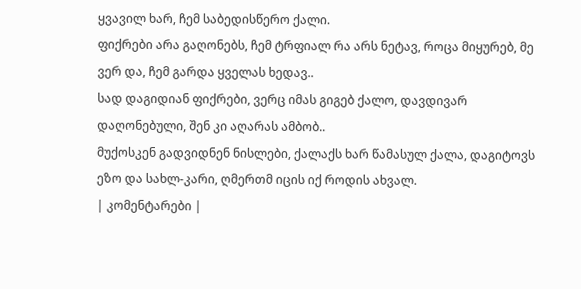ყვავილ ხარ, ჩემ საბედისწერო ქალი.
ფიქრები არა გაღონებს, ჩემ ტრფიალ რა არს ნეტავ, როცა მიყურებ, მე ვერ და, ჩემ გარდა ყველას ხედავ..
სად დაგიდიან ფიქრები, ვერც იმას გიგებ ქალო, დავდივარ დაღონებული, შენ კი აღარას ამბობ..
მუქოსკენ გადვიდნენ ნისლები, ქალაქს ხარ წამასულ ქალა, დაგიტოვს ეზო და სახლ-კარი, ღმერთმ იცის იქ როდის ახვალ.
| კომენტარები |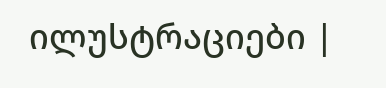ილუსტრაციები |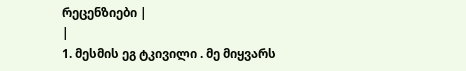რეცენზიები |
|
1. მესმის ეგ ტკივილი . მე მიყვარს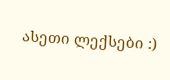ასეთი ლექსები :)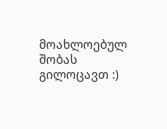მოახლოებულ შობას გილოცავთ :)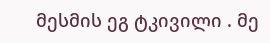მესმის ეგ ტკივილი . მე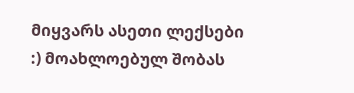მიყვარს ასეთი ლექსები :) მოახლოებულ შობას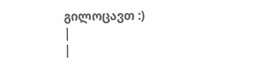გილოცავთ :)
|
|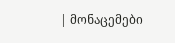| მონაცემები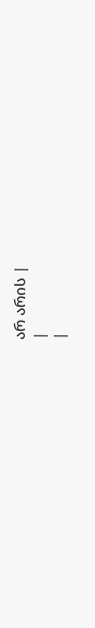არ არის |
|
|